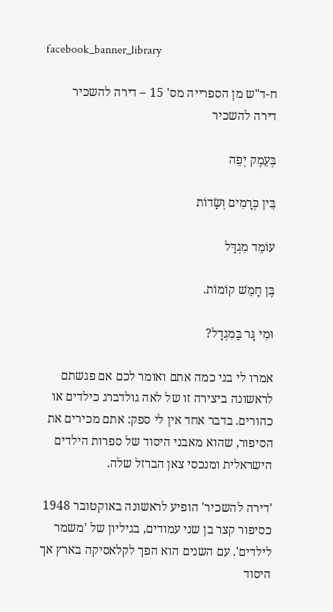facebook_banner_library

ח-ד"ש מן הספרייה מס' 15 – דירה להשכיר
דירה להשכיר

בְּעֵמֶק יְפֵה

בֵּין כְּרָמִים וְשָׂדוֹת

עוֹמֵד מִגְדָּל

בֶּן חָמֵשׁ קוֹמוֹת.

וּמִי גָּר בַּמִגְדָל?

אמרו לי בני כמה אתם ואומר לכם אם פגשתם לראשונה ביצירה זו של לאה גולדברג כילדים או כהורים. בדבר אחד אין לי ספק: אתם מכירים את הסיפור, שהוא מאבני היסוד של ספרות הילדים הישראלית ומנכסי צאן הברזל שלה.

'דירה להשכיר' הופיע לראשונה באוקטובר 1948 כסיפור קצר בן שני עמודים, בגיליון של 'משמר לילדים'. עם השנים הוא הפך לקלאסיקה בארץ אך היסוד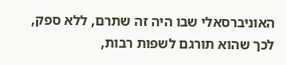האוניברסאלי שבו היה זה שתרם, ללא ספק, לכך שהוא תורגם לשפות רבות,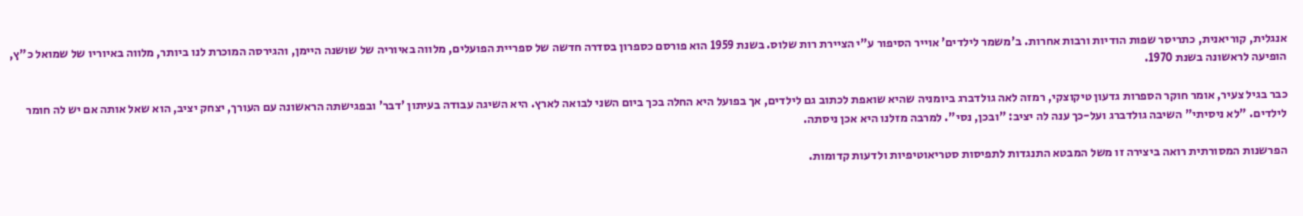אנגלית, קוריאנית, כתריסר שפות הודיות ורבות אחרות. ב'משמר לילדים' אוייר הסיפור ע"י הציירת רות שלוס. בשנת 1959 הוא פורסם כספרון בסדרה חדשה של ספריית הפועלים, מלווה באיוריה של שושנה היימן, והגירסה המוכרת לנו ביותר, מלווה באיוריו של שמואל כ"ץ, הופיעה לראשונה בשנת 1970.

כבר בגיל צעיר, אומר חוקר הספרות גדעון טיקוצקי, רמזה לאה גולדברג ביומניה שהיא שואפת לכתוב גם לילדים, אך בפועל היא החלה בכך ביום השני לבואה לארץ. היא השיגה עבודה בעיתון 'דבר' ובפגישתה הראשונה עם העורך, יצחק יציב, הוא שאל אותה אם יש לה חומר לילדים. "לא ניסיתי" השיבה גולדברג ועל-כך ענה לה יציב: "ובכן, נסי". למרבה מזלנו היא אכן ניסתה.

הפרשנות המסורתית רואה ביצירה זו משל המבטא התנגדות לתפיסות סטריאוטיפיות ולדעות קדומות.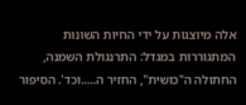אלה מיוצגות על ידי החיות השונות המתגוררות במגדל: התרנגולת השמנה, החתולה ה"כושית", החזיר ה.....וכד'. הסיפור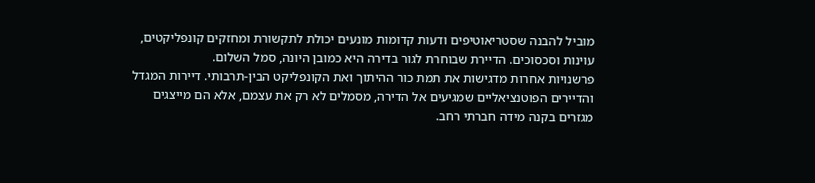מוביל להבנה שסטריאוטיפים ודעות קדומות מונעים יכולת לתקשורת ומחזקים קונפליקטים, עוינות וסכסוכים. הדיירת שבוחרת לגור בדירה היא כמובן היונה, סמל השלום.
פרשנויות אחרות מדגישות את תמת כור ההיתוך ואת הקונפליקט הבין-תרבותי. דיירות המגדל והדיירים הפוטנציאליים שמגיעים אל הדירה, מסמלים לא רק את עצמם, אלא הם מייצגים מגזרים בקנה מידה חברתי רחב.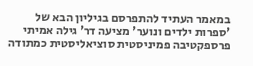במאמר העתיד להתפרסם בגיליון הבא של 'ספרות ילדים ונוער' מציעה דר' גילה אמיתי פרספקטיבה פמיניסטית סוציאליסטית כמתודה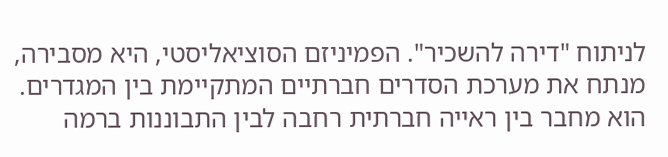לניתוח "דירה להשכיר". הפמיניזם הסוציאליסטי, היא מסבירה, מנתח את מערכת הסדרים חברתיים המתקיימת בין המגדרים. הוא מחבר בין ראייה חברתית רחבה לבין התבוננות ברמה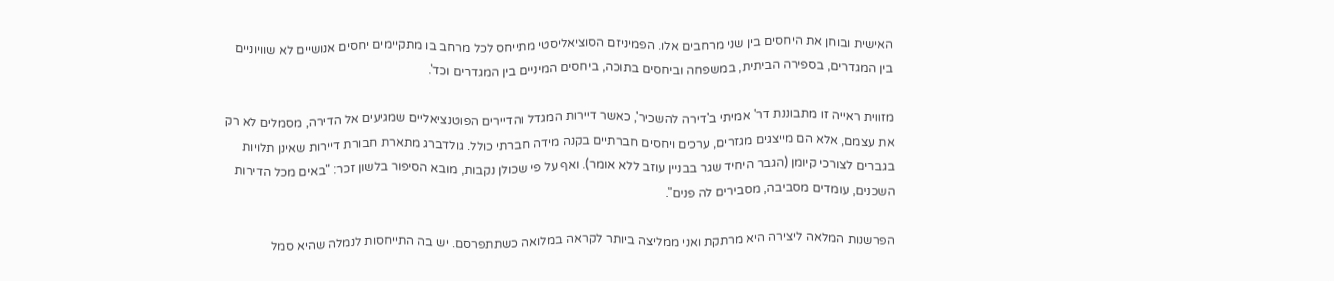האישית ובוחן את היחסים בין שני מרחבים אלו. הפמיניזם הסוציאליסטי מתייחס לכל מרחב בו מתקיימים יחסים אנושיים לא שוויוניים בין המגדרים, בספירה הביתית, במשפחה וביחסים בתוכה, ביחסים המיניים בין המגדרים וכד'.

מזווית ראייה זו מתבוננת דר' אמיתי ב'דירה להשכיר', כאשר דיירות המגדל והדיירים הפוטנציאליים שמגיעים אל הדירה, מסמלים לא רק את עצמם, אלא הם מייצגים מגזרים, ערכים ויחסים חברתיים בקנה מידה חברתי כולל. גולדברג מתארת חבורת דיירות שאינן תלויות בגברים לצורכי קיומן (הגבר היחיד שגר בבניין עוזב ללא אומר). ואף על פי שכולן נקבות, מובא הסיפור בלשון זכר: "באים מכל הדירות השכנים, עומדים מסביבה, מסבירים לה פנים".

הפרשנות המלאה ליצירה היא מרתקת ואני ממליצה ביותר לקראה במלואה כשתתפרסם. יש בה התייחסות לנמלה שהיא סמל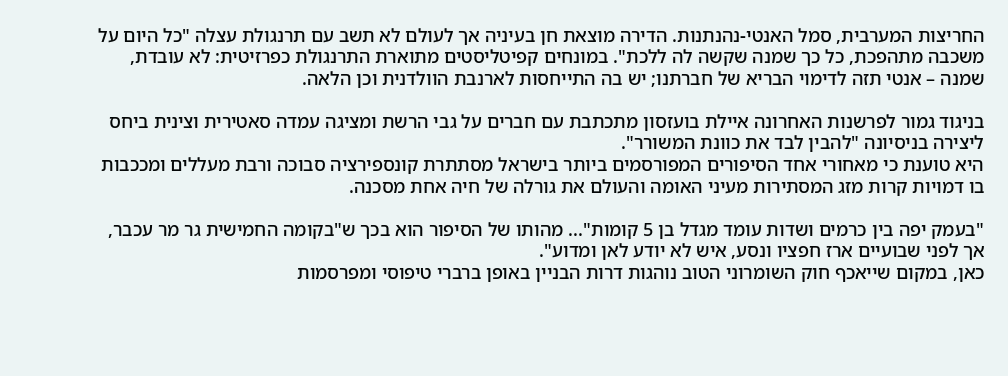החריצות המערבית, סמל האנטי-נהנתנות. הדירה מוצאת חן בעיניה אך לעולם לא תשב עם תרנגולת עצלה "כל היום על משכבה מתהפכת, כל כך שמנה שקשה לה ללכת". במונחים קפיטליסטים מתוארת התרנגולת כפרזיטית: לא עובדת, שמנה – אנטי תזה לדימוי הבריא של חברתנו; יש בה התייחסות לארנבת הוולדנית וכן הלאה.

בניגוד גמור לפרשנות האחרונה איילת בועזסון מתכתבת עם חברים על גבי הרשת ומציגה עמדה סאטירית וצינית ביחס ליצירה בניסיונה "להבין לבד את כוונת המשורר".
היא טוענת כי מאחורי אחד הסיפורים המפורסמים ביותר בישראל מסתתרת קונספירציה סבוכה ורבת מעללים ומככבות בו דמויות קרות מזג המסתירות מעיני האומה והעולם את גורלה של חיה אחת מסכנה.

"בעמק יפה בין כרמים ושדות עומד מגדל בן 5 קומות"... מהותו של הסיפור הוא בכך ש"בקומה החמישית גר מר עכבר, אך לפני שבועיים ארז חפציו ונסע, איש לא יודע לאן ומדוע".
כאן, במקום שייאכף חוק השומרוני הטוב נוהגות דרות הבניין באופן ברברי טיפוסי ומפרסמות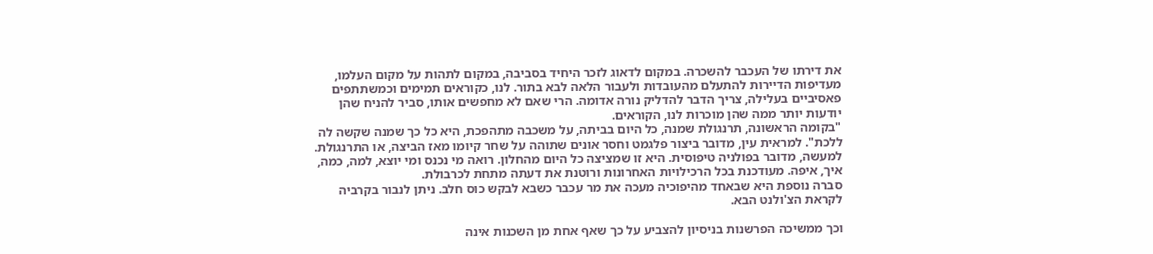את דירתו של העכבר להשכרה. במקום לדאוג לזכר היחיד בסביבה, במקום לתהות על מקום העלמו, מעדיפות הדיירות להתעלם מהעובדות ולעבור הלאה לבא בתור. לנו, כקוראים תמימים וכמשתתפים פאסיביים בעלילה, צריך הדבר להדליק נורה אדומה. הרי שאם לא מחפשים אותו, סביר להניח שהן יודעות יותר ממה שהן מוכרות לנו, הקוראים.
"בקומה הראשונה, תרנגולת שמנה, כל היום בביתה, על משכבה מתהפכת, היא כל כך שמנה שקשה לה ללכת". למראית עין, מדובר ביצור פלגמט וחסר אונים שתוהה על שחר קיומו מאז הביצה, או התרנגולת. למעשה, מדובר בפולניה טיפוסית. היא זו שמציצה כל היום מהחלון. רואה מי נכנס ומי יוצא, למה, כמה, איך, איפה. מעודכנת בכל הרכילויות האחרונות ורוטנת את דעתה מתחת לכרבולת.
סברה נוספת היא שבאחד מהיפוכיה מעכה את מר עכבר כשבא לבקש כוס חלב. ניתן לנבור בקרביה לקראת הצ'ולנט הבא.

וכך ממשיכה הפרשנות בניסיון להצביע על כך שאף אחת מן השכנות אינה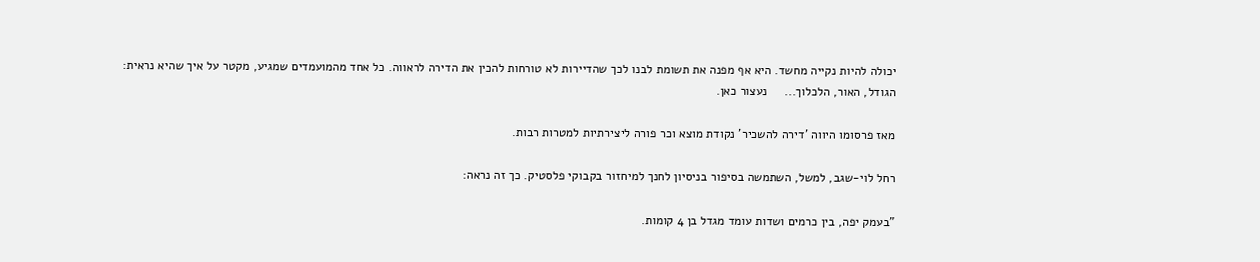יכולה להיות נקייה מחשד. היא אף מפנה את תשומת לבנו לכך שהדיירות לא טורחות להכין את הדירה לראווה. כל אחד מהמועמדים שמגיע, מקטר על איך שהיא נראית: הגודל, האור, הלכלוך...     נעצור כאן.

מאז פרסומו היווה 'דירה להשכיר' נקודת מוצא וכר פורה ליצירתיות למטרות רבות.

רחל לוי-שגב, למשל, השתמשה בסיפור בניסיון לחנך למיחזור בקבוקי פלסטיק. כך זה נראה:

"בעמק יפה, בין כרמים ושדות עומד מגדל בן 4 קומות.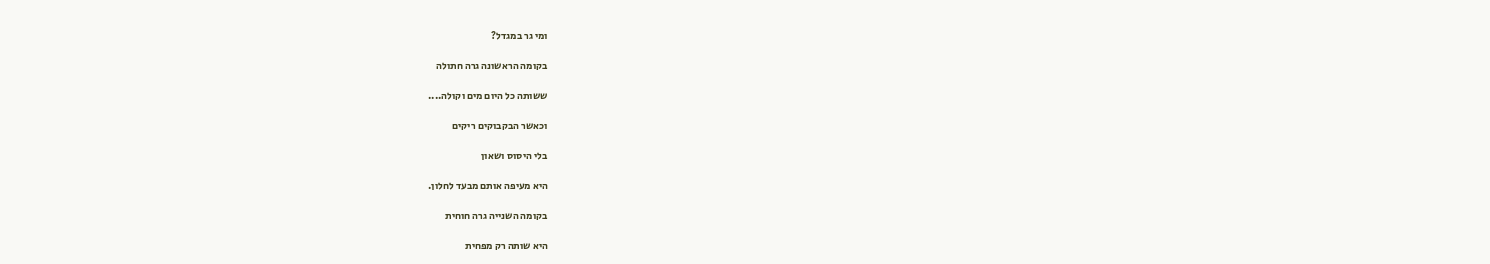ומי גר במגדל?

בקומה הראשונה גרה חתולה

ששותה כל היום מים וקולה....

וכאשר הבקבוקים ריקים

בלי היסוס ושאון

היא מעיפה אותם מבעד לחלון.

בקומה השנייה גרה חוחית

היא שותה רק מפחית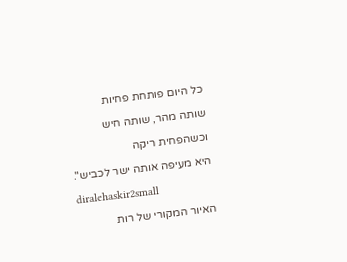כל היום פותחת פחיות

שותה מהר, שותה חיש

וכשהפחית ריקה

היא מעיפה אותה ישר לכביש".

diralehaskir2small

האיור המקורי של רות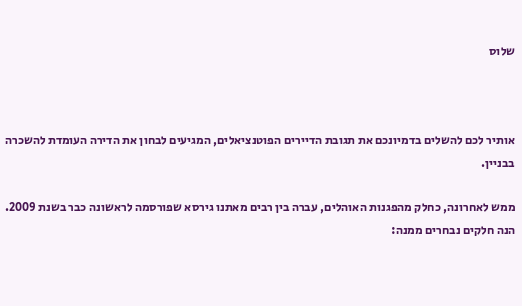שלוס



אותיר לכם להשלים בדמיונכם את תגובת הדיירים הפוטנציאלים, המגיעים לבחון את הדירה העומדת להשכרה בבניין.

ממש לאחרונה, כחלק מהפגנות האוהלים, עברה בין רבים מאתנו גירסא שפורסמה לראשונה כבר בשנת 2009. הנה חלקים נבחרים ממנה: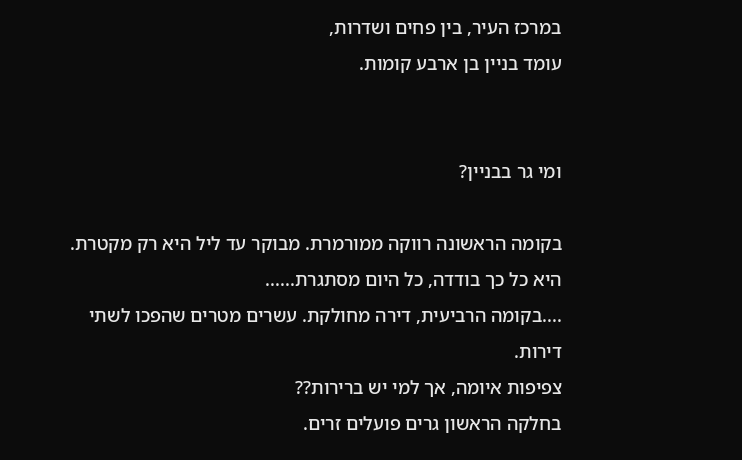במרכז העיר, בין פחים ושדרות,
עומד בניין בן ארבע קומות.


ומי גר בבניין?

בקומה הראשונה רווקה ממורמרת. מבוקר עד ליל היא רק מקטרת.
היא כל כך בודדה, כל היום מסתגרת......
....בקומה הרביעית, דירה מחולקת. עשרים מטרים שהפכו לשתי דירות.
צפיפות איומה, אך למי יש ברירות??
בחלקה הראשון גרים פועלים זרים.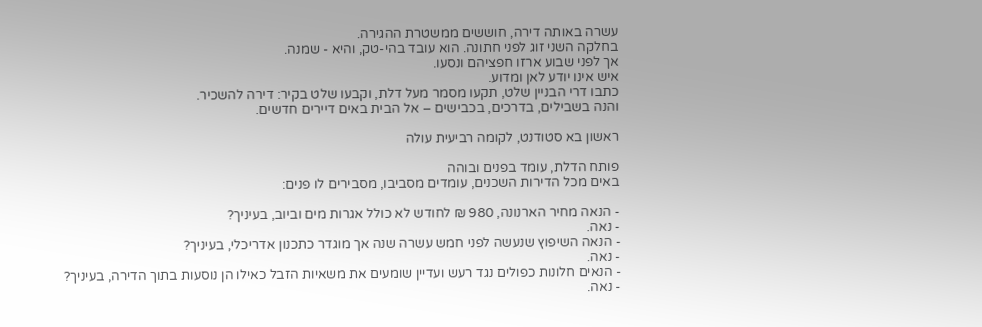עשרה באותה דירה, חוששים ממשטרת ההגירה.
בחלקה השני זוג לפני חתונה. הוא עובד בהי-טק, והיא - שמנה.
אך לפני שבוע ארזו חפציהם ונסעו.
איש אינו יודע לאן ומדוע.
כתבו דרי הבניין שלט, תקעו מסמר מעל דלת, וקבעו שלט בקיר: דירה להשכיר.
והנה בשבילים, בדרכים, בכבישים – אל הבית באים דיירים חדשים.

ראשון בא סטודנט, לקומה רביעית עולה

פותח הדלת, עומד בפנים ובוהה
באים מכל הדירות השכנים, עומדים מסביבו, מסבירים לו פנים:

- הנאה מחיר הארנונה, 980 ₪ לחודש לא כולל אגרות מים וביוב, בעיניך?
- נאה.
- הנאה השיפוץ שנעשה לפני חמש עשרה שנה אך מוגדר כתכנון אדריכלי, בעיניך?
- נאה.
- הנאים חלונות כפולים נגד רעש ועדיין שומעים את משאיות הזבל כאילו הן נוסעות בתוך הדירה, בעיניך?
- נאה.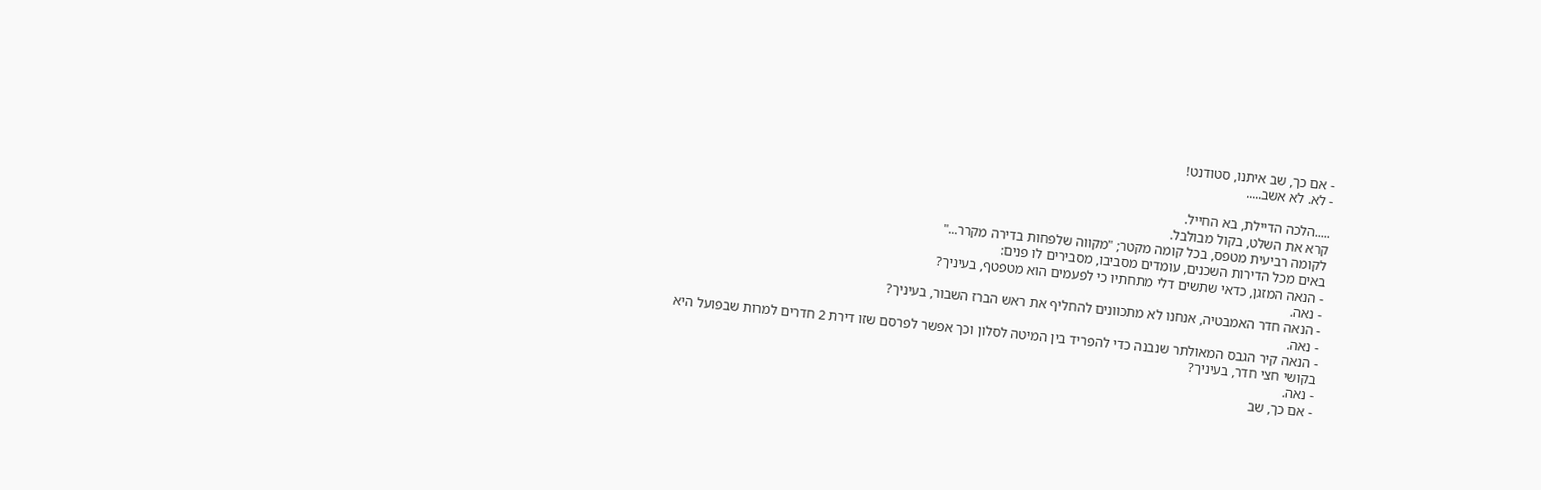- אם כך, שב איתנו, סטודנט!
- לא. לא אשב.....

.....הלכה הדיילת, בא החייל.
קרא את השלט, בקול מבולבל.
לקומה רביעית מטפס, בכל קומה מקטר; "מקווה שלפחות בדירה מקרר..."
באים מכל הדירות השכנים, עומדים מסביבו, מסבירים לו פנים:
- הנאה המזגן, כדאי שתשים דלי מתחתיו כי לפעמים הוא מטפטף, בעיניך?
- נאה.
- הנאה חדר האמבטיה, אנחנו לא מתכוונים להחליף את ראש הברז השבור, בעיניך?
- נאה.
- הנאה קיר הגבס המאולתר שנבנה כדי להפריד בין המיטה לסלון וכך אפשר לפרסם שזו דירת 2 חדרים למרות שבפועל היא
בקושי חצי חדר, בעיניך?
- נאה.
- אם כך, שב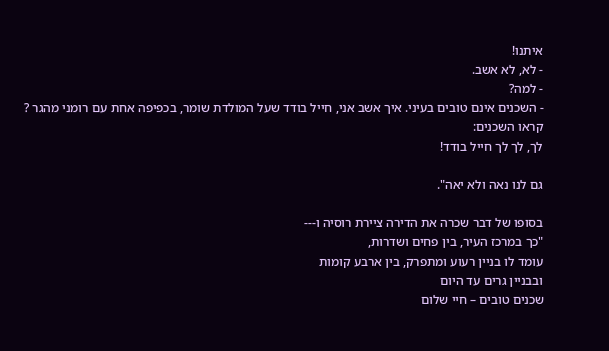איתנו!
- לא, לא אשב.
- למה?
- השכנים אינם טובים בעיני. איך אשב אני, חייל בודד שעל המולדת שומר, בכפיפה אחת עם רומני מהגר ?
קראו השכנים:
לך, לך לך חייל בודד!

גם לנו נאה ולא יאה".

בסופו של דבר שכרה את הדירה ציירת רוסיה ו---
"כך במרכז העיר, בין פחים ושדרות,
עומד לו בניין רעוע ומתפרק, בין ארבע קומות
ובבניין גרים עד היום
שכנים טובים – חיי שלום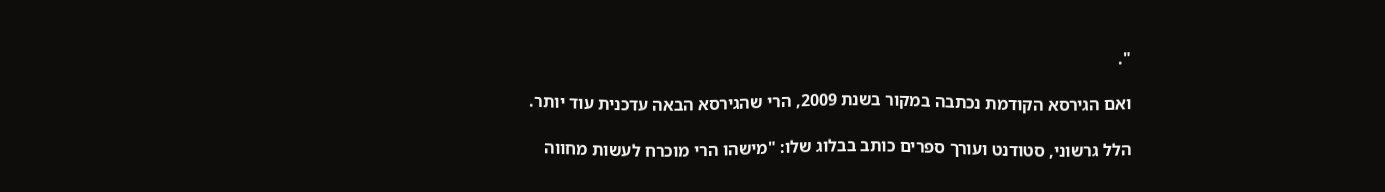".

ואם הגירסא הקודמת נכתבה במקור בשנת 2009, הרי שהגירסא הבאה עדכנית עוד יותר.

הלל גרשוני, סטודנט ועורך ספרים כותב בבלוג שלו: "מישהו הרי מוכרח לעשות מחווה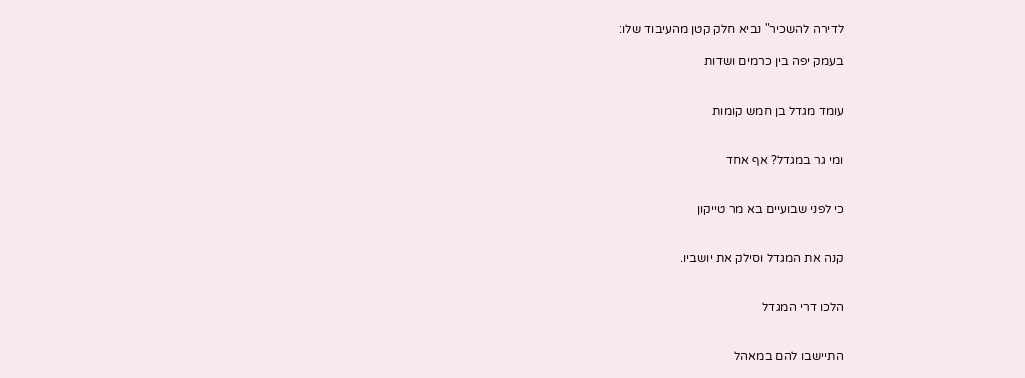לדירה להשכיר" נביא חלק קטן מהעיבוד שלו:

בעמק יפה בין כרמים ושדות


עומד מגדל בן חמש קומות


ומי גר במגדל? אף אחד


כי לפני שבועיים בא מר טייקון


קנה את המגדל וסילק את יושביו.


הלכו דרי המגדל


התיישבו להם במאהל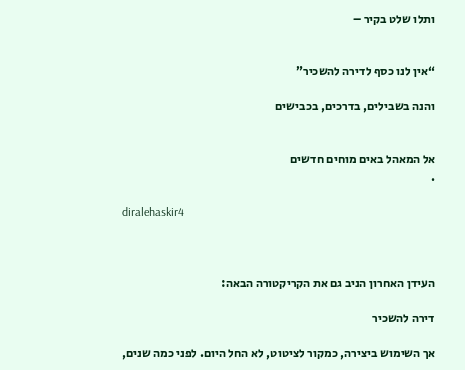ותלו שלט בקיר –


“אין לנו כסף לדירה להשכיר”

והנה בשבילים, בדרכים, בכבישים


אל המאהל באים מוחים חדשים
.

diralehaskir4



העידן האחרון הניב גם את הקריקטורה הבאה:

דירה להשכיר

אך השימוש ביצירה, כמקור לציטוט, לא החל היום. לפני כמה שנים,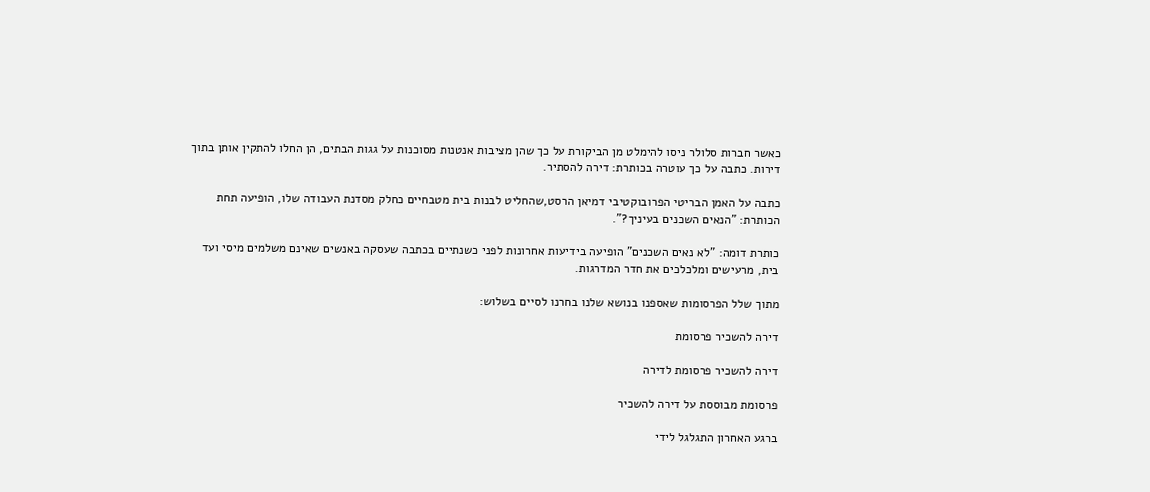כאשר חברות סלולר ניסו להימלט מן הביקורת על כך שהן מציבות אנטנות מסוכנות על גגות הבתים, הן החלו להתקין אותן בתוך דירות. כתבה על כך עוטרה בכותרת: דירה להסתיר.

כתבה על האמן הבריטי הפרובוקטיבי דמיאן הרסט,שהחליט לבנות בית מטבחיים כחלק מסדנת העבודה שלו, הופיעה תחת הכותרת: "הנאים השכנים בעיניך?".

כותרת דומה: "לא נאים השכנים" הופיעה בידיעות אחרונות לפני כשנתיים בכתבה שעסקה באנשים שאינם משלמים מיסי ועד בית, מרעישים ומלכלכים את חדר המדרגות.

מתוך שלל הפרסומות שאספנו בנושא שלנו בחרנו לסיים בשלוש:

דירה להשכיר פרסומת

דירה להשכיר פרסומת לדירה

פרסומת מבוססת על דירה להשכיר

ברגע האחרון התגלגל לידי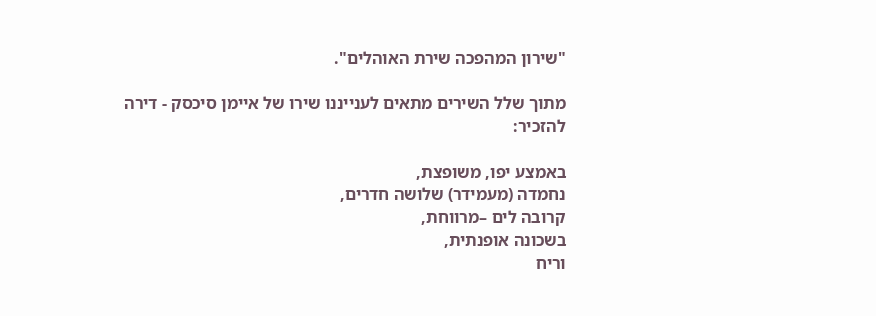"שירון המהפכה שירת האוהלים".

מתוך שלל השירים מתאים לענייננו שירו של איימן סיכסק - דירה להזכיר:

באמצע יפו, משופצת,
נחמדה (מעמידר) שלושה חדרים,
קרובה לים –מרווחת,
בשכונה אופנתית,
וריח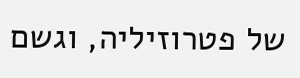של פטרוזיליה, וגשם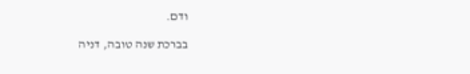ודם.

בברכת שנה טובה, דניה